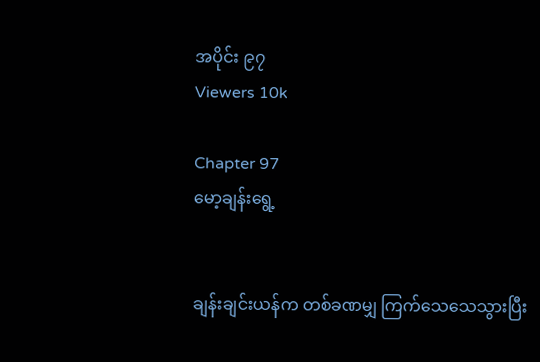အပိုင်း ၉၇
Viewers 10k

Chapter 97
မော့ချန်းရွေ့


ချန်းချင်းယန်က တစ်ခဏမျှ ကြက်သေသေသွားပြီး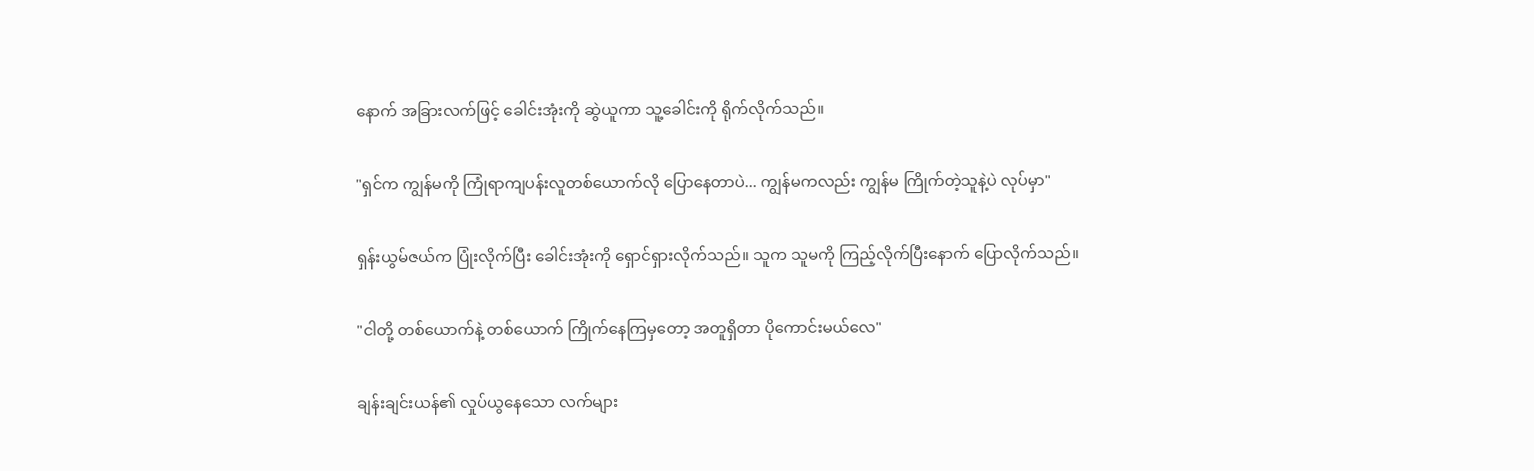နောက် အခြားလက်ဖြင့် ခေါင်းအုံးကို ဆွဲယူကာ သူ့ခေါင်းကို ရိုက်လိုက်သည်။

"ရှင်က ကျွန်မကို ကြုံရာကျပန်းလူတစ်ယောက်လို ပြောနေတာပဲ... ကျွန်မကလည်း ကျွန်မ ကြိုက်တဲ့သူနဲ့ပဲ လုပ်မှာ"

ရှန်းယွမ်ဇယ်က ပြုံးလိုက်ပြီး ခေါင်းအုံးကို ရှောင်ရှားလိုက်သည်။ သူက သူမကို ကြည့်လိုက်ပြီးနောက် ပြောလိုက်သည်။

"ငါတို့ တစ်ယောက်နဲ့ တစ်ယောက် ကြိုက်နေကြမှတော့ အတူရှိတာ ပိုကောင်းမယ်လေ"

ချန်းချင်းယန်၏ လှုပ်ယွနေသော လက်များ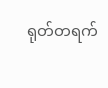ရုတ်တရက်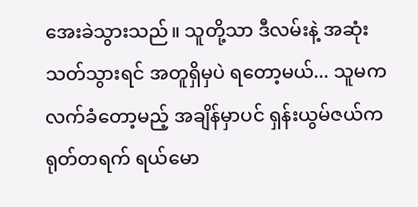အေးခဲသွားသည်။ သူတို့သာ ဒီလမ်းနဲ့ အဆုံးသတ်သွားရင် အတူရှိမှပဲ ရတော့မယ်... သူမက လက်ခံတော့မည့် အချိန်မှာပင် ရှန်းယွမ်ဇယ်က ရုတ်တရက် ရယ်မော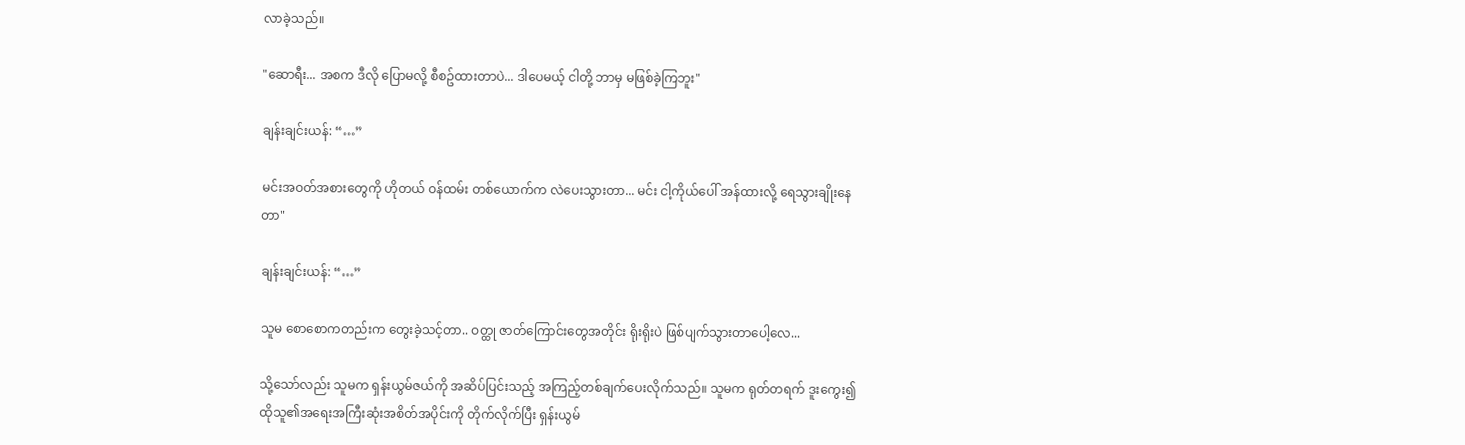လာခဲ့သည်။

"ဆောရီး... အစက ဒီလို ပြောမလို့ စီစဥ်ထားတာပဲ... ဒါပေမယ့် ငါတို့ ဘာမှ မဖြစ်ခဲ့ကြဘူး"

ချန်းချင်းယန်: “…”

မင်းအဝတ်အစားတွေကို ဟိုတယ် ဝန်ထမ်း တစ်ယောက်က လဲပေးသွားတာ... မင်း ငါ့ကိုယ်ပေါ် အန်ထားလို့ ရေသွားချိုးနေတာ"

ချန်းချင်းယန်: “…”

သူမ စောစောကတည်းက တွေးခဲ့သင့်တာ.. ဝတ္ထု ဇာတ်ကြောင်းတွေအတိုင်း ရိုးရိုးပဲ ဖြစ်ပျက်သွားတာပေါ့လေ...

သို့သော်လည်း သူမက ရှန်းယွမ်ဇယ်ကို အဆိပ်ပြင်းသည့် အကြည့်တစ်ချက်ပေးလိုက်သည်။ သူမက ရုတ်တရက် ဒူးကွေး၍ ထိုသူ၏အရေးအကြီးဆုံးအစိတ်အပိုင်းကို တိုက်လိုက်ပြီး ရှန်းယွမ်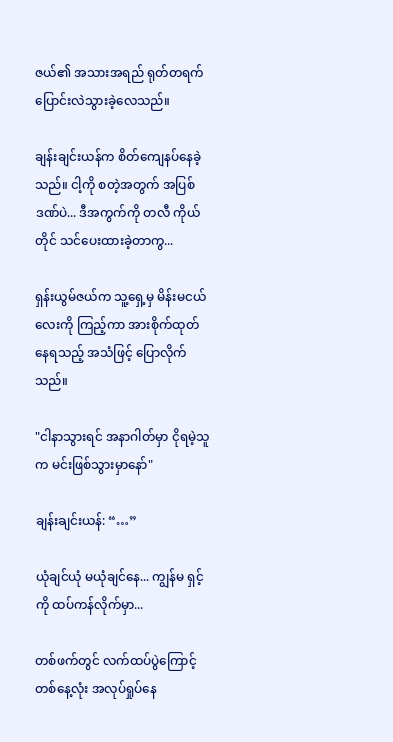ဇယ်၏ အသားအရည် ရုတ်တရက် ပြောင်းလဲသွားခဲ့လေသည်။

ချန်းချင်းယန်က စိတ်ကျေနပ်နေခဲ့သည်။ ငါ့ကို စတဲ့အတွက် အပြစ်ဒဏ်ပဲ... ဒီအကွက်ကို တလီ ကိုယ်တိုင် သင်ပေးထားခဲ့တာကွ...

ရှန်းယွမ်ဇယ်က သူ့ရှေ့မှ မိန်းမငယ်လေးကို ကြည့်ကာ အားစိုက်ထုတ်နေရသည့် အသံဖြင့် ပြောလိုက်သည်။

"ငါနာသွားရင် အနာဂါတ်မှာ ငိုရမဲ့သူက မင်းဖြစ်သွားမှာနော်"

ချန်းချင်းယန်: “…”

ယုံချင်ယုံ မယုံချင်နေ... ကျွန်မ ရှင့်ကို ထပ်ကန်လိုက်မှာ...

တစ်ဖက်တွင် လက်ထပ်ပွဲကြောင့် တစ်နေ့လုံး အလုပ်ရှုပ်နေ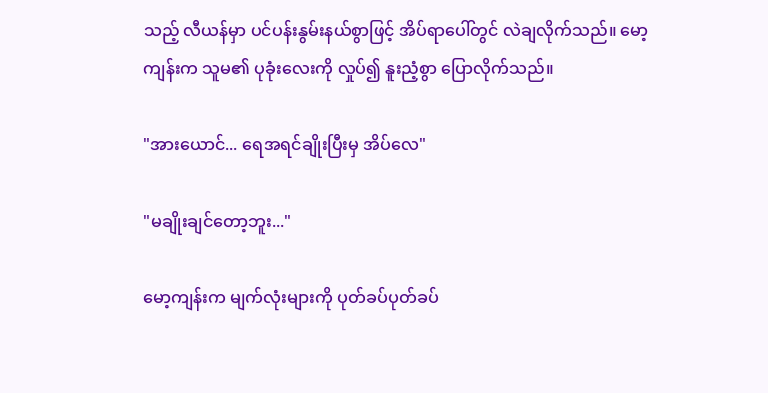သည့် လီယန်မှာ ပင်ပန်းနွမ်းနယ်စွာဖြင့် အိပ်ရာပေါ်တွင် လဲချလိုက်သည်။ မော့ကျန်းက သူမ၏ ပုခုံးလေးကို လှုပ်၍ နူးညံ့စွာ ပြောလိုက်သည်။

"အားယောင်... ရေအရင်ချိုးပြီးမှ အိပ်လေ"

"မချိုးချင်တော့ဘူး..."

မော့ကျန်းက မျက်လုံးများကို ပုတ်ခပ်ပုတ်ခပ်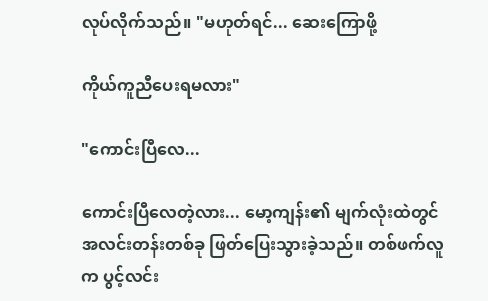လုပ်လိုက်သည်။ "မဟုတ်ရင်... ဆေးကြောဖို့

ကိုယ်ကူညီပေးရမလား"

"ကောင်းပြီလေ...

ကောင်းပြီလေတဲ့လား... မော့ကျန်း၏ မျက်လုံးထဲတွင် အလင်းတန်းတစ်ခု ဖြတ်ပြေးသွားခဲ့သည်။ တစ်ဖက်လူက ပွင့်လင်း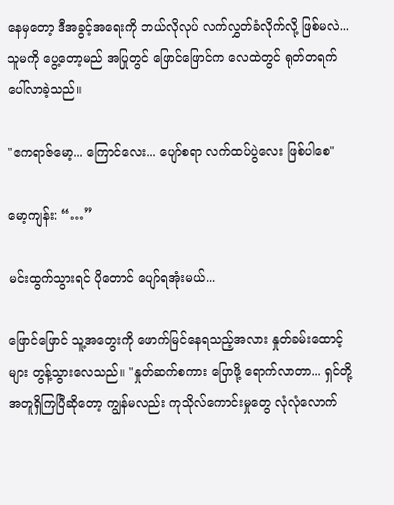နေမှတော့ ဒီအခွင့်အရေးကို ဘယ်လိုလုပ် လက်လွှတ်ခံလိုက်လို့ ဖြစ်မလဲ... သူမကို ပွေ့တော့မည် အပြုတွင် ဖြောင်ဖြောင်က လေထဲတွင် ရုတ်တရက် ပေါ်လာခဲ့သည်။

"ဧကရာဇ်မော့... ကြောင်လေး... ပျော်စရာ လက်ထပ်ပွဲလေး ဖြစ်ပါစေ"

မော့ကျန်း: “…”

မင်းထွက်သွားရင် ပိုတောင် ပျော်ရအုံးမယ်...

ဖြောင်ဖြောင် သူ့အတွေးကို ဖောက်မြင်နေရသည့်အလား နှုတ်ခမ်းထောင့်များ တွန့်သွားလေသည်။ "နှုတ်ဆက်စကား ပြောဖို့ ရောက်လာတာ... ရှင်တို့ အတူရှိကြပြီဆိုတော့ ကျွန်မလည်း ကုသိုလ်ကောင်းမှုတွေ လုံလုံလောက်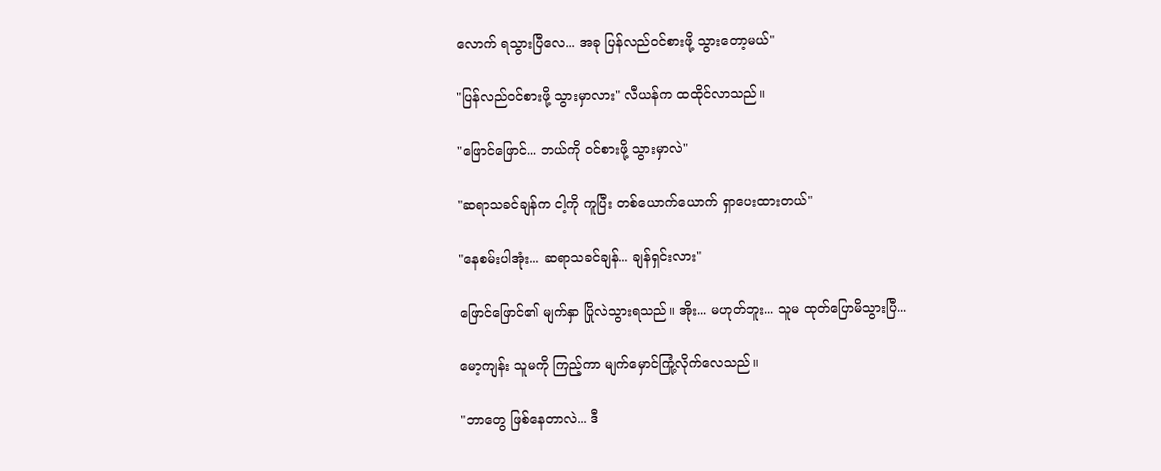လောက် ရသွားပြီလေ... အခု ပြန်လည်ဝင်စားဖို့ သွားတော့မယ်"

"ပြန်လည်ဝင်စားဖို့ သွားမှာလား" လီယန်က ထထိုင်လာသည်။

"ဖြောင်ဖြောင်... ဘယ်ကို ဝင်စားဖို့ သွားမှာလဲ"

"ဆရာသခင်ချန်က ငါ့ကို ကူပြီး တစ်ယောက်ယောက် ရှာပေးထားတယ်"

"နေစမ်းပါအုံး... ဆရာသခင်ချန်... ချန်ရှင်းလား"

ဖြောင်ဖြောင်၏ မျက်နှာ ပြိုလဲသွားရသည်။ အိုး... မဟုတ်ဘူး... သူမ ထုတ်ပြောမိသွားပြီ...

မော့ကျန်း သူမကို ကြည့်ကာ မျက်မှောင်ကြုံ့လိုက်လေသည်။

"ဘာတွေ ဖြစ်နေတာလဲ... ဒီ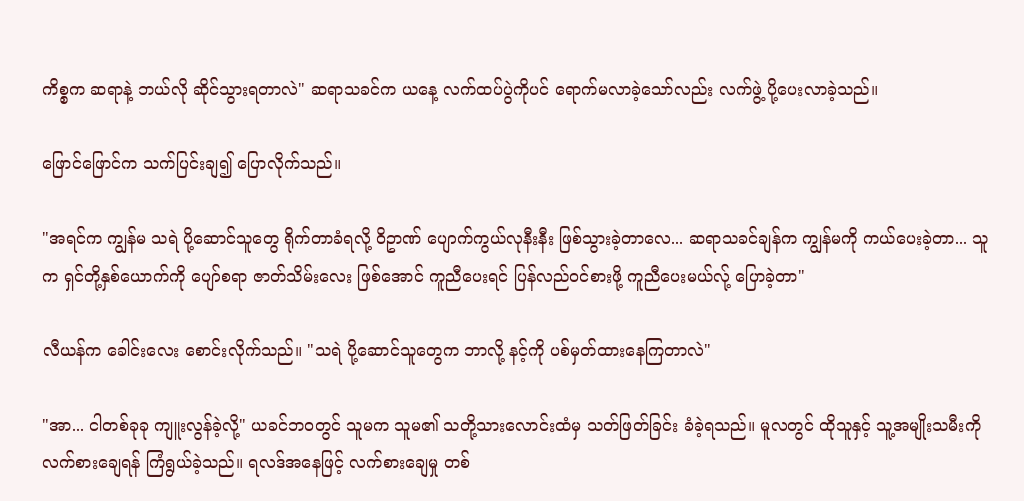ကိစ္စက ဆရာနဲ့ ဘယ်လို ဆိုင်သွားရတာလဲ" ဆရာသခင်က ယနေ့ လက်ထပ်ပွဲကိုပင် ရောက်မလာခဲ့သော်လည်း လက်ဖွဲ့ ပို့ပေးလာခဲ့သည်။

ဖြောင်ဖြောင်က သက်ပြင်းချ၍ ပြောလိုက်သည်။

"အရင်က ကျွန်မ သရဲ ပို့ဆောင်သူတွေ ရိုက်တာခံရလို့ ဝိဥာဏ် ပျောက်ကွယ်လုနီးနီး ဖြစ်သွားခဲ့တာလေ... ဆရာသခင်ချန်က ကျွန်မကို ကယ်ပေးခဲ့တာ... သူက ရှင်တို့နှစ်ယောက်ကို ပျော်စရာ ဇာတ်သိမ်းလေး ဖြစ်အောင် ကူညီပေးရင် ပြန်လည်ဝင်စားဖို့ ကူညီပေးမယ်လ်ု့ ပြောခဲ့တာ"

လီယန်က ခေါင်းလေး စောင်းလိုက်သည်။ "သရဲ ပို့ဆောင်သူတွေက ဘာလို့ နင့်ကို ပစ်မှတ်ထားနေကြတာလဲ"

"အာ... ငါတစ်ခုခု ကျူးလွန်ခဲ့လို့" ယခင်ဘဝတွင် သူမက သူမ၏ သတို့သားလောင်းထံမှ သတ်ဖြတ်ခြင်း ခံခဲ့ရသည်။ မူလတွင် ထိုသူနှင့် သူ့အမျိုးသမီးကို လက်စားချေရန် ကြံရွယ်ခဲ့သည်။ ရလဒ်အနေဖြင့် လက်စားချေမှု တစ်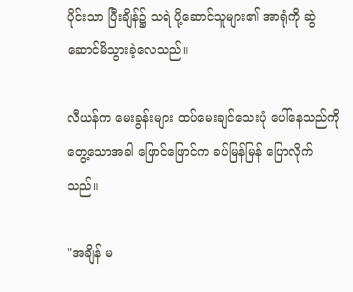ပိုင်းသာ ပြီးချိန်၌ သရဲ ပို့ဆောင်သူများ၏ အာရုံကို ဆွဲဆောင်မိသွားခဲ့လေသည်။

လီယန်က မေးခွန်းများ ထပ်မေးချင်သေးပုံ ပေါ်နေသည်ကို တွေ့သောအခါ ဖြောင်ဖြောင်က ခပ်မြန်မြန် ပြောလိုက်သည်။

"အချိန် မ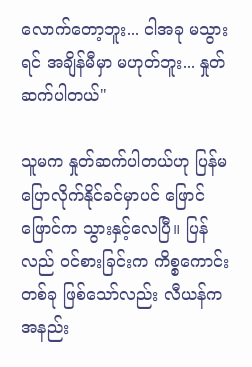လောက်တော့ဘူး... ငါအခု မသွားရင် အချိန်မီမှာ မဟုတ်ဘူး... နှုတ်ဆက်ပါတယ်"

သူမက နှုတ်ဆက်ပါတယ်ဟု ပြန်မပြောလိုက်နိုင်ခင်မှာပင် ဖြောင်ဖြောင်က သွားနှင့်လေပြီ။ ပြန်လည် ဝင်စားခြင်းက ကိစ္စကောင်းတစ်ခု ဖြစ်သော်လည်း လီယန်က အနည်း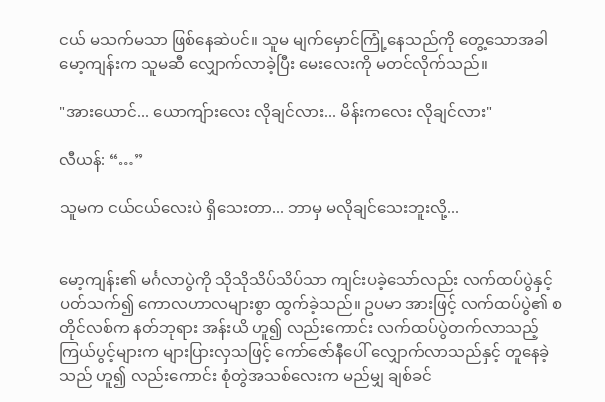ငယ် မသက်မသာ ဖြစ်နေဆဲပင်။ သူမ မျက်မှောင်ကြုံ့နေသည်ကို တွေ့သောအခါ မော့ကျန်းက သူမဆီ လျှောက်လာခဲ့ပြီး မေးလေးကို မတင်လိုက်သည်။

"အားယောင်... ယောကျ်ားလေး လိုချင်လား... မိန်းကလေး လိုချင်လား"

လီယန်: “…”

သူမက ငယ်ငယ်လေးပဲ ရှိသေးတာ... ဘာမှ မလိုချင်သေးဘူးလို့...


မော့ကျန်း၏ မင်္ဂလာပွဲကို သိုသိုသိပ်သိပ်သာ ကျင်းပခဲ့သော်လည်း လက်ထပ်ပွဲနှင့် ပတ်သက်၍ ကောလဟာလများစွာ ထွက်ခဲ့သည်။ ဥပမာ အားဖြင့် လက်ထပ်ပွဲ၏ စတိုင်လစ်က နတ်ဘုရား အန်းယိ ဟူ၍ လည်းကောင်း လက်ထပ်ပွဲတက်လာသည့် ကြယ်ပွင့်များက များပြားလှသဖြင့် ကော်ဇော်နီပေါ် လျှောက်လာသည်နှင့် တူနေခဲ့သည် ဟူ၍ လည်းကောင်း စုံတွဲအသစ်လေးက မည်မျှ ချစ်ခင်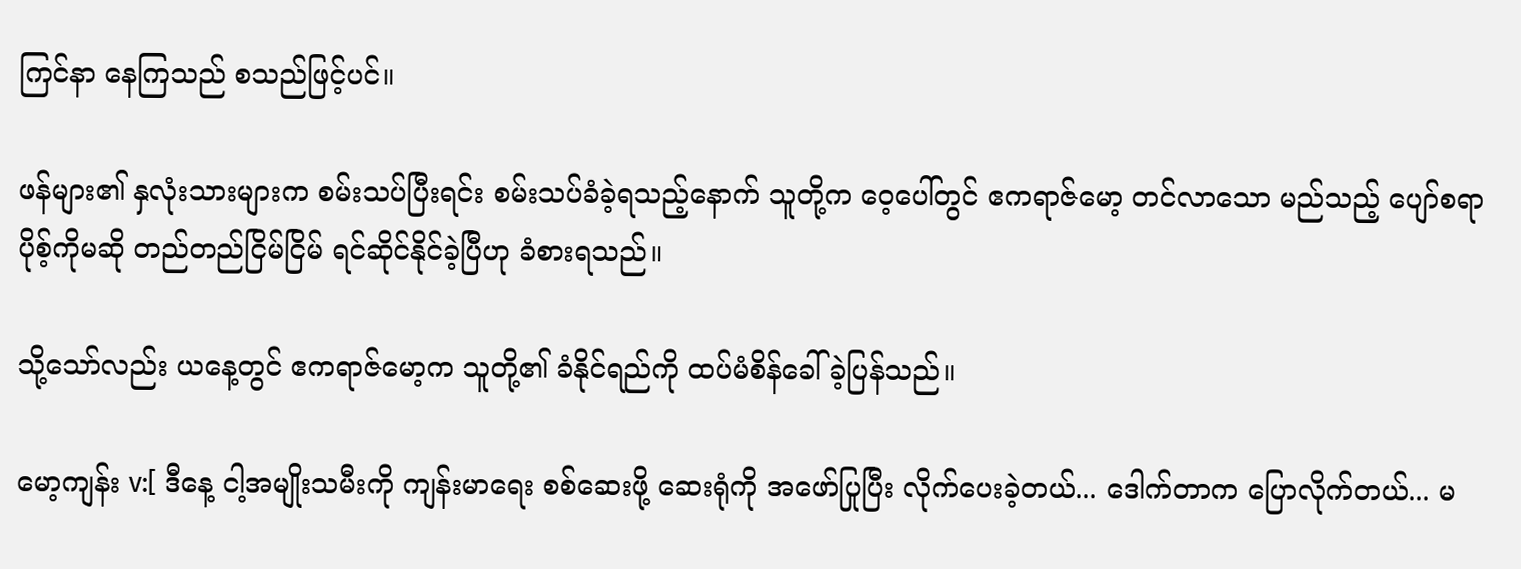ကြင်နာ နေကြသည် စသည်ဖြင့်ပင်။

ဖန်များ၏ နှလုံးသားများက စမ်းသပ်ပြီးရင်း စမ်းသပ်ခံခဲ့ရသည့်နောက် သူတို့က ဝေ့ပေါ်တွင် ဧကရာဇ်မော့ တင်လာသော မည်သည့် ပျော်စရာ ပိုစ့်ကိုမဆို တည်တည်ငြိမ်ငြိမ် ရင်ဆိုင်နိုင်ခဲ့ပြီဟု ခံစားရသည်။

သို့သော်လည်း ယနေ့တွင် ဧကရာဇ်မော့က သူတို့၏ ခံနိုင်ရည်ကို ထပ်မံစိန်ခေါ်ခဲ့ပြန်သည်။

မော့ကျန်း v:[ ဒီနေ့ ငါ့အမျိုးသမီးကို ကျန်းမာရေး စစ်ဆေးဖို့ ဆေးရုံကို အဖော်ပြုပြီး လိုက်ပေးခဲ့တယ်... ဒေါက်တာက ပြောလိုက်တယ်... မ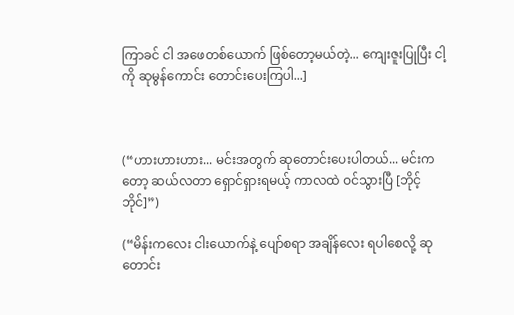ကြာခင် ငါ အဖေတစ်ယောက် ဖြစ်တော့မယ်တဲ့... ကျေးဇူးပြုပြီး ငါ့ကို ဆုမွန်ကောင်း တောင်းပေးကြပါ...]



(“ဟားဟားဟား... မင်းအတွက် ဆုတောင်းပေးပါတယ်... မင်းကတော့ ဆယ်လတာ ရှောင်ရှားရမယ့် ကာလထဲ ဝင်သွားပြီ [ဘိုင့်ဘိုင်]”)

(“မိန်းကလေး ငါးယောက်နဲ့ ပျော်စရာ အချိန်လေး ရပါစေလို့ ဆုတောင်း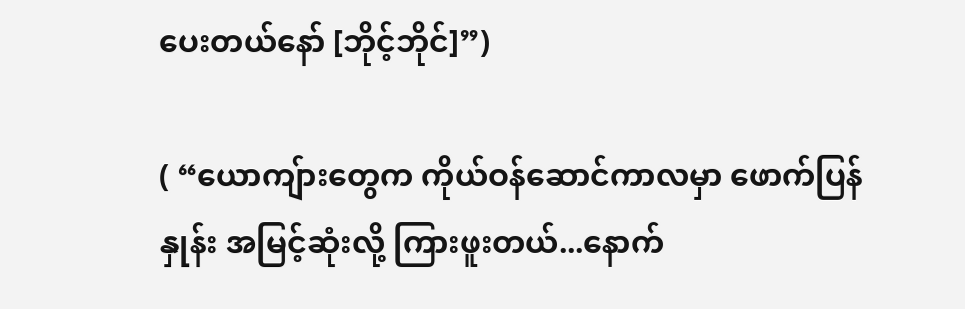ပေးတယ်နော် [ဘိုင့်ဘိုင်]”)

( “ယောကျ်ားတွေက ကိုယ်ဝန်ဆောင်ကာလမှာ ဖောက်ပြန်နှုန်း အမြင့်ဆုံးလို့ ကြားဖူးတယ်...နောက်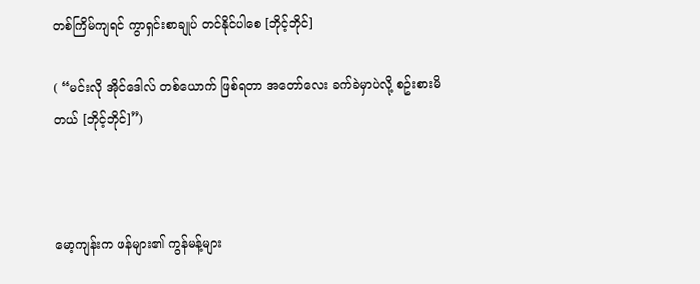တစ်ကြိမ်ကျရင် ကွာရှင်းစာချုပ် တင်နိုင်ပါစေ [ဘိုင့်ဘိုင်]

( “မင်းလို အိုင်ဒေါလ် တစ်ယောက် ဖြစ်ရတာ အတော်လေး ခက်ခဲမှာပဲလို့ စဥ်းစားမိတယ် [ဘိုင့်ဘိုင်]”)



မော့ကျန်းက ဖန်များ၏ ကွန်မန့်များ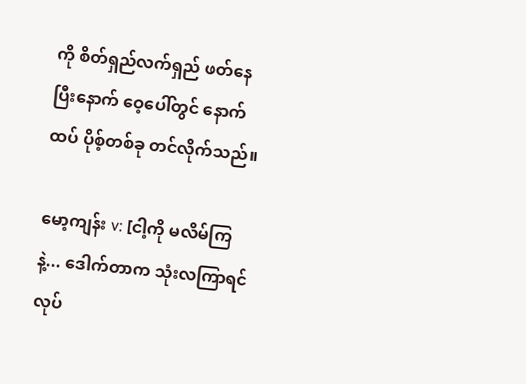ကို စိတ်ရှည်လက်ရှည် ဖတ်နေပြီးနောက် ဝေ့ပေါ်တွင် နောက်ထပ် ပိုစ့်တစ်ခု တင်လိုက်သည်။

မော့ကျန်း v: [ငါ့ကို မလိမ်ကြနဲ့... ဒေါက်တာက သုံးလကြာရင် လုပ်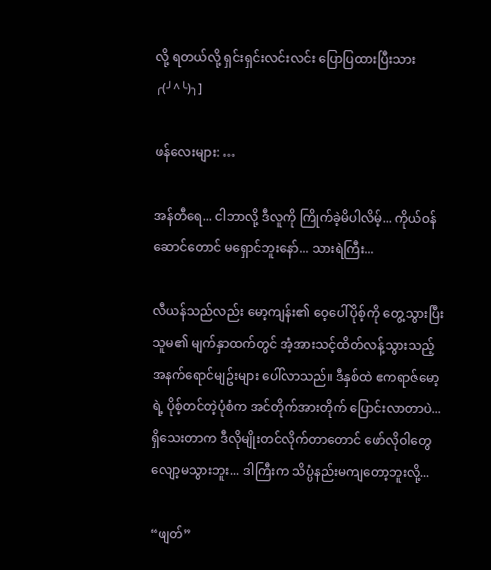လို့ ရတယ်လို့ ရှင်းရှင်းလင်းလင်း ပြောပြထားပြီးသား╭(╯^╰)╮]

ဖန်လေးများ: …

အန်တီရေ... ငါဘာလို့ ဒီလူကို ကြိုက်ခဲ့မိပါလိမ့်... ကိုယ်ဝန်ဆောင်တောင် မရှောင်ဘူးနော်... သားရဲကြီး...

လီယန်သည်လည်း မော့ကျန်း၏ ဝေ့ပေါ်ပိုစ့်ကို တွေ့သွားပြီး သူမ၏ မျက်နှာထက်တွင် အံ့အားသင့်ထိတ်လန့်သွားသည့် အနက်ရောင်မျဥ်းများ ပေါ်လာသည်။ ဒီနှစ်ထဲ ဧကရာဇ်မော့ရဲ့ ပိုစ့်တင်တဲ့ပုံစံက အင်တိုက်အားတိုက် ပြောင်းလာတာပဲ... ရှိသေးတာက ဒီလိုမျိုးတင်လိုက်တာတောင် ဖော်လိုဝါတွေ လျော့မသွားဘူး... ဒါကြီးက သိပ္ပံနည်းမကျတော့ဘူးလို့...

“ဖျတ်”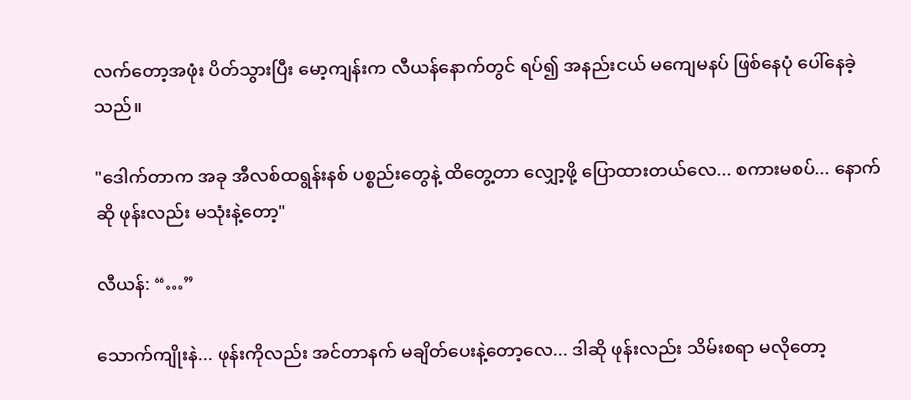လက်တော့အဖုံး ပိတ်သွားပြီး မော့ကျန်းက လီယန်နောက်တွင် ရပ်၍ အနည်းငယ် မကျေမနပ် ဖြစ်နေပုံ ပေါ်နေခဲ့သည်။

"ဒေါက်တာက အခု အီလစ်ထရွန်းနစ် ပစ္စည်းတွေနဲ့ ထိတွေ့တာ လျှော့ဖို့ ပြောထားတယ်လေ... စကားမစပ်... နောက်ဆို ဖုန်းလည်း မသုံးနဲ့တော့"

လီယန်: “…”

သောက်ကျိုးနဲ... ဖုန်းကိုလည်း အင်တာနက် မချိတ်ပေးနဲ့တော့လေ... ဒါဆို ဖုန်းလည်း သိမ်းစရာ မလိုတော့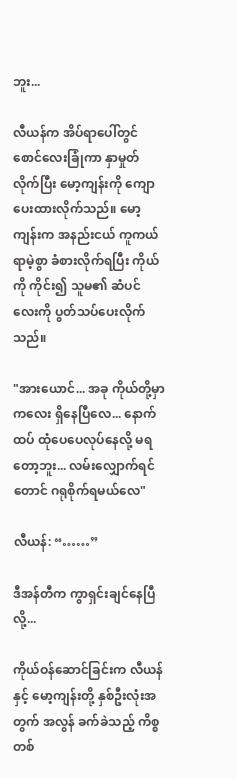ဘူး...

လီယန်က အိပ်ရာပေါ်တွင် စောင်လေးခြုံကာ နှာမှုတ်လိုက်ပြီး မော့ကျန်းကို ကျောပေးထားလိုက်သည်။ မော့ကျန်းက အနည်းငယ် ကူကယ်ရာမဲ့စွာ ခံစားလိုက်ရပြီး ကိုယ်ကို ကိုင်း၍ သူမ၏ ဆံပင်လေးကို ပွတ်သပ်ပေးလိုက်သည်။

"အားယောင်... အခု ကိုယ်တို့မှာ ကလေး ရှိနေပြီလေ... နောက်ထပ် ထုံပေပေလုပ်နေလို့ မရတော့ဘူး... လမ်းလျှောက်ရင်တောင် ဂရုစိုက်ရမယ်လေ"

လီယန်: “……”

ဒီအန်တီက ကွာရှင်းချင်နေပြီလို့...

ကိုယ်ဝန်ဆောင်ခြင်းက လီယန်နှင့် မော့ကျန်းတို့ နှစ်ဦးလုံးအတွက် အလွန် ခက်ခဲသည့် ကိစ္စတစ်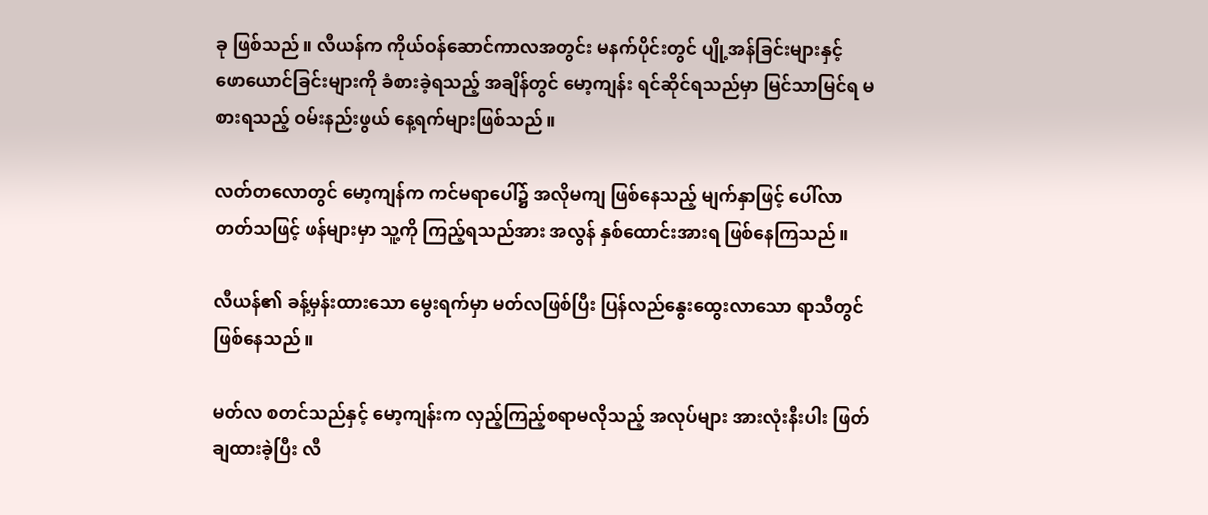ခု ဖြစ်သည်။ လီယန်က ကိုယ်ဝန်ဆောင်ကာလအတွင်း မနက်ပိုင်းတွင် ပျို့အန်ခြင်းများနှင့် ဖောယောင်ခြင်းများကို ခံစားခဲ့ရသည့် အချိန်တွင် မော့ကျန်း ရင်ဆိုင်ရသည်မှာ မြင်သာမြင်ရ မစားရသည့် ဝမ်းနည်းဖွယ် နေ့ရက်များဖြစ်သည်။

လတ်တလောတွင် မော့ကျန်က ကင်မရာပေါ်၌ အလိုမကျ ဖြစ်နေသည့် မျက်နှာဖြင့် ပေါ်လာတတ်သဖြင့် ဖန်များမှာ သူ့ကို ကြည့်ရသည်အား အလွန် နှစ်ထောင်းအားရ ဖြစ်နေကြသည်။

လီယန်၏ ခန့်မှန်းထားသော မွေးရက်မှာ မတ်လဖြစ်ပြီး ပြန်လည်နွေးထွေးလာသော ရာသီတွင် ဖြစ်နေသည်။

မတ်လ စတင်သည်နှင့် မော့ကျန်းက လှည့်ကြည့်စရာမလိုသည့် အလုပ်များ အားလုံးနီးပါး ဖြတ်ချထားခဲ့ပြီး လီ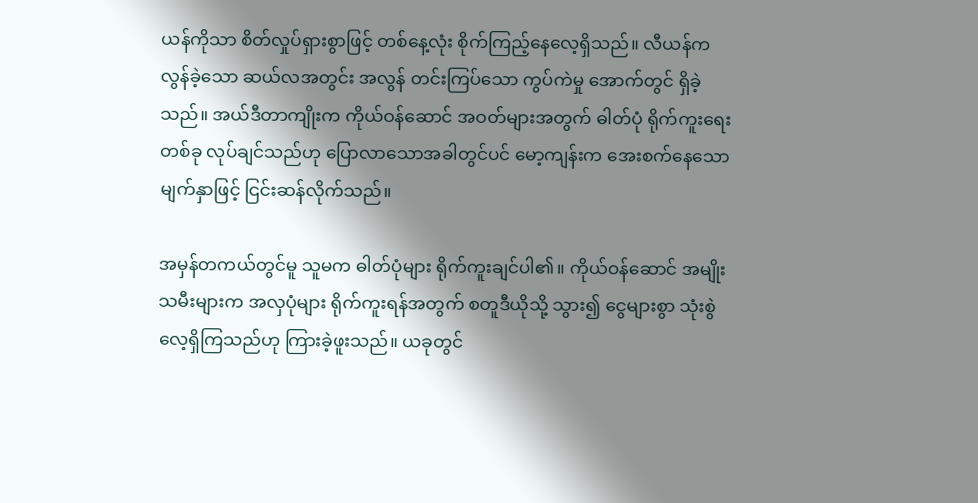ယန်ကိုသာ စိတ်လှုပ်ရှားစွာဖြင့် တစ်နေ့လုံး စိုက်ကြည့်နေလေ့ရှိသည်။ လီယန်က လွန်ခဲ့သော ဆယ်လအတွင်း အလွန် တင်းကြပ်သော ကွပ်ကဲမှု အောက်တွင် ရှိခဲ့သည်။ အယ်ဒီတာကျိုးက ကိုယ်ဝန်ဆောင် အဝတ်များအတွက် ဓါတ်ပုံ ရိုက်ကူးရေး တစ်ခု လုပ်ချင်သည်ဟု ပြောလာသောအခါတွင်ပင် မော့ကျန်းက အေးစက်နေသော မျက်နှာဖြင့် ငြင်းဆန်လိုက်သည်။

အမှန်တကယ်တွင်မူ သူမက ဓါတ်ပုံများ ရိုက်ကူးချင်ပါ၏။ ကိုယ်ဝန်ဆောင် အမျိုးသမီးများက အလှပုံများ ရိုက်ကူးရန်အတွက် စတူဒီယိုသို့ သွား၍ ငွေများစွာ သုံးစွဲလေ့ရှိကြသည်ဟု ကြားခဲ့ဖူးသည်။ ယခုတွင်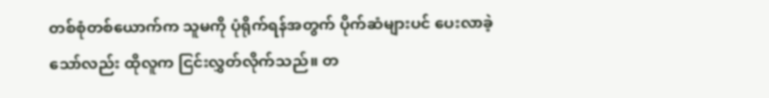တစ်စုံတစ်ယောက်က သူမကို ပုံရိုက်ရန်အတွက် ပိုက်ဆံများပင် ပေးလာခဲ့သော်လည်း ထိုလူက ငြင်းလွှတ်လိုက်သည်။ တ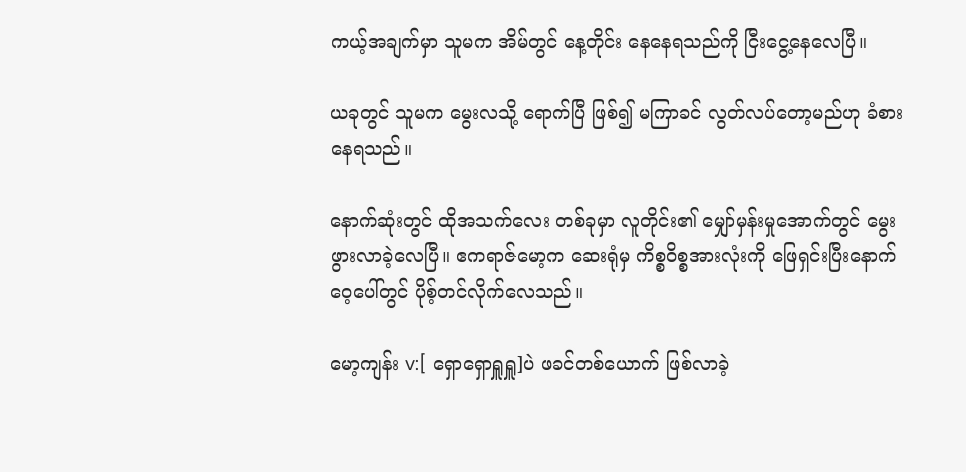ကယ့်အချက်မှာ သူမက အိမ်တွင် နေ့တိုင်း နေနေရသည်ကို ငြီးငွေ့နေလေပြီ။

ယခုတွင် သူမက မွေးလသို့ ရောက်ပြီ ဖြစ်၍ မကြာခင် လွတ်လပ်တော့မည်ဟု ခံစားနေရသည်။

နောက်ဆုံးတွင် ထိုအသက်လေး တစ်ခုမှာ လူတိုင်း၏ မျှော်မှန်းမှုအောက်တွင် မွေးဖွားလာခဲ့လေပြီ။ ဧကရာဇ်မော့က ဆေးရုံမှ ကိစ္စဝိစ္စအားလုံးကို ဖြေရှင်းပြီးနောက် ဝေ့ပေါ်တွင် ပိုစ့်တင်လိုက်လေသည်။

မော့ကျန်း v:[ ရှောရှောရှူရှူ]ပဲ ဖခင်တစ်ယောက် ဖြစ်လာခဲ့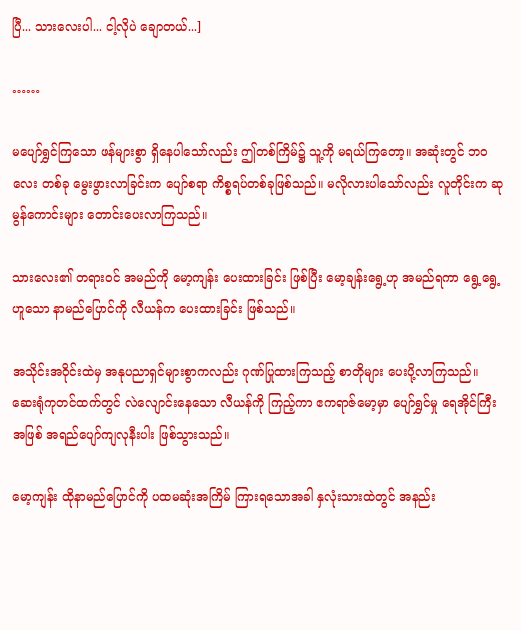ပြီ... သားလေးပါ... ငါ့လိုပဲ ချောတယ်...]

……

မပျော်ရွှင်ကြသော ဖန်များစွာ ရှိနေပါသော်လည်း ဤတစ်ကြိမ်၌ သူ့ကို မရယ်ကြတော့။ အဆုံးတွင် ဘဝလေး တစ်ခု မွေးဖွားလာခြင်းက ပျော်စရာ ကိစ္စရပ်တစ်ခုဖြစ်သည်။ မလိုလားပါသော်လည်း လူတိုင်းက ဆုမွန်ကောင်းများ တောင်းပေးလာကြသည်။

သားလေး၏ တရားဝင် အမည်ကို မော့ကျန်း ပေးထားခြင်း ဖြစ်ပြီး မော့ချန်းရွေ့ဟု အမည်ရကာ ရွေ့ရွေ့ ဟူသော နာမည်ပြောင်ကို လီယန်က ပေးထားခြင်း ဖြစ်သည်။

အသိုင်းအဝိုင်းထဲမှ အနုပညာရှင်များစွာကလည်း ဂုဏ်ပြုထားကြသည့် စာတိုများ ပေးပို့လာကြသည်။ ဆေးရုံကုတင်ထက်တွင် လဲလျောင်းနေသော လီယန်ကို ကြည့်ကာ ဧကရာဇ်မော့မှာ ပျော်ရွှင်မှု ရေအိုင်ကြီးအဖြစ် အရည်ပျော်ကျလုနီးပါး ဖြစ်သွားသည်။

မော့ကျန်း ထိုနာမည်ပြောင်ကို ပထမဆုံးအကြိမ် ကြားရသောအခါ နှလုံးသားထဲတွင် အနည်း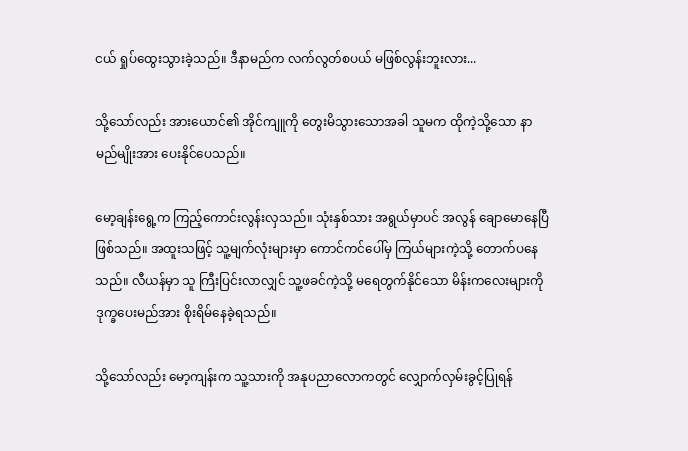ငယ် ရှုပ်ထွေးသွားခဲ့သည်။ ဒီနာမည်က လက်လွတ်စပယ် မဖြစ်လွန်းဘူးလား...

သို့သော်လည်း အားယောင်၏ အိုင်ကျူကို တွေးမိသွားသောအခါ သူမက ထိုကဲ့သို့သော နာမည်မျိုးအား ပေးနိုင်ပေသည်။

မော့ချန်းရွေ့က ကြည့်ကောင်းလွန်းလှသည်။ သုံးနှစ်သား အရွယ်မှာပင် အလွန် ချောမောနေပြီ ဖြစ်သည်။ အထူးသဖြင့် သူ့မျက်လုံးများမှာ ကောင်ကင်ပေါ်မှ ကြယ်များကဲ့သို့ တောက်ပနေသည်။ လီယန်မှာ သူ ကြီးပြင်းလာလျှင် သူ့ဖခင်ကဲ့သို့ မရေတွက်နိုင်သော မိန်းကလေးများကို ဒုက္ခပေးမည်အား စိုးရိမ်နေခဲ့ရသည်။

သို့သော်လည်း မော့ကျန်းက သူ့သားကို အနုပညာလောကတွင် လျှောက်လှမ်းခွင့်ပြုရန်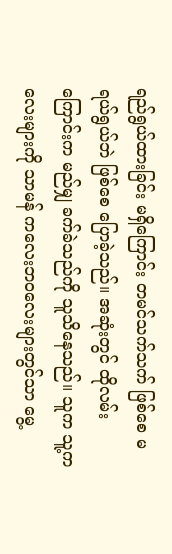ရည်ရွယ်ထားခြင်း မရှိကြောင်း တမင်သက်သက် ဖြစ်စေ မရယ်ရွယ်ဘဲ ဖြစ်စေ ပြောခဲ့သည်။ အဆုံးတွင် ထိုလမ်းကြောင်းက မည်မျှ ခက်ခဲသည်ကို သူသိနေသည်။ သူက သူ့ကလေးများကို သာမန် ကလေးဘဝလေးများတွင်သာ မွေ့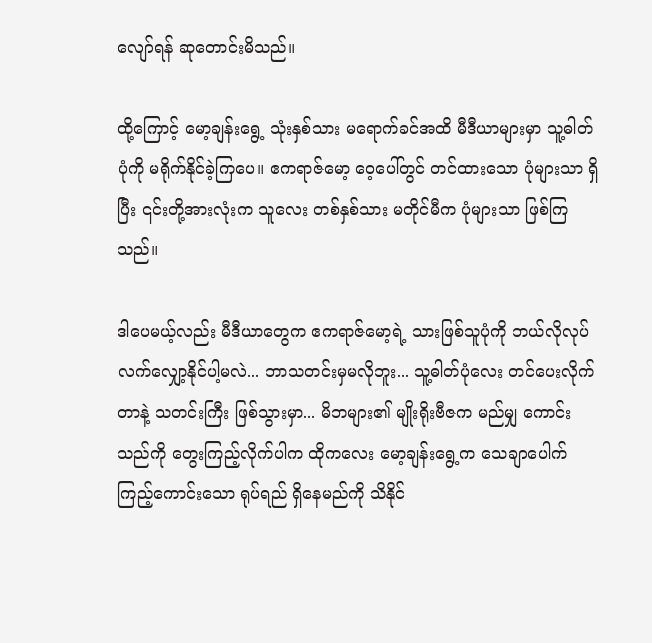လျော်ရန် ဆုတောင်းမိသည်။

ထို့ကြောင့် မော့ချန်းရွေ့ သုံးနှစ်သား မရောက်ခင်အထိ မီဒီယာများမှာ သူ့ဓါတ်ပုံကို မရိုက်နိုင်ခဲ့ကြပေ။ ဧကရာဇ်မော့ ဝေ့ပေါ်တွင် တင်ထားသော ပုံများသာ ရှိပြီး ၎င်းတို့အားလုံးက သူလေး တစ်နှစ်သား မတိုင်မီက ပုံများသာ ဖြစ်ကြသည်။

ဒါပေမယ့်လည်း မီဒီယာတွေက ဧကရာဇ်မော့ရဲ့ သားဖြစ်သူပုံကို ဘယ်လိုလုပ် လက်လျှော့နိုင်ပါ့မလဲ... ဘာသတင်းမှမလိုဘူး... သူ့ဓါတ်ပုံလေး တင်ပေးလိုက်တာနဲ့ သတင်းကြီး ဖြစ်သွားမှာ... မိဘများ၏ မျိုးရိုးဗီဇက မည်မျှ ကောင်းသည်ကို တွေးကြည့်လိုက်ပါက ထိုကလေး မော့ချန်းရွေ့က သေချာပေါက် ကြည့်ကောင်းသော ရုပ်ရည် ရှိနေမည်ကို သိနိုင်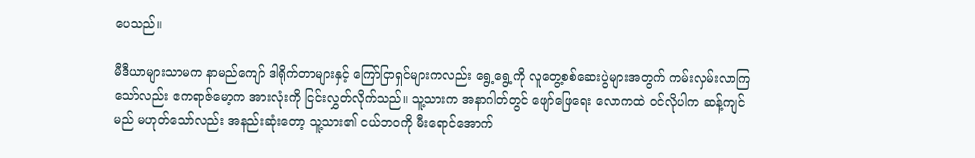ပေသည်။

မီဒီယာများသာမက နာမည်ကျော် ဒါရိုက်တာများနှင့် ကြော်ငြာရှင်များကလည်း ရွေ့ရွေ့ကို လူတွေ့စစ်ဆေးပွဲများအတွက် ကမ်းလှမ်းလာကြသော်လည်း ဧကရာဇ်မော့က အားလုံးကို ငြင်းလွှတ်လိုက်သည်။ သူ့သားက အနာဂါတ်တွင် ဖျော်ဖြေရေး လောကထဲ ဝင်လိုပါက ဆန့်ကျင်မည် မဟုတ်သော်လည်း အနည်းဆုံးတော့ သူ့သား၏ ငယ်ဘဝကို မီးရောင်အောက်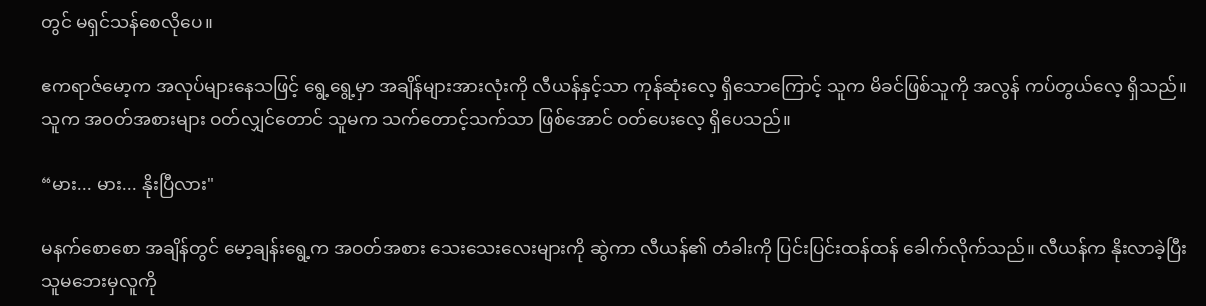တွင် မရှင်သန်စေလိုပေ။

ဧကရာဇ်မော့က အလုပ်များနေသဖြင့် ရွေ့ရွေ့မှာ အချိန်များအားလုံးကို လီယန်နှင့်သာ ကုန်ဆုံးလေ့ ရှိသောကြောင့် သူက မိခင်ဖြစ်သူကို အလွန် ကပ်တွယ်လေ့ ရှိသည်။ သူက အဝတ်အစားများ ဝတ်လျှင်တောင် သူမက သက်တောင့်သက်သာ ဖြစ်အောင် ဝတ်ပေးလေ့ ရှိပေသည်။

“မား... မား... နိုးပြီလား"

မနက်စောစော အချိန်တွင် မော့ချန်းရွေ့က အဝတ်အစား သေးသေးလေးများကို ဆွဲကာ လီယန်၏ တံခါးကို ပြင်းပြင်းထန်ထန် ခေါက်လိုက်သည်။ လီယန်က နိုးလာခဲ့ပြီး သူမဘေးမှလူကို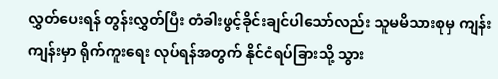လွှတ်ပေးရန် တွန်းလွှတ်ပြီး တံခါးဖွင့်ခိုင်းချင်ပါသော်လည်း သူမမိသားစုမှ ကျန်းကျန်းမှာ ရိုက်ကူးရေး လုပ်ရန်အတွက် နိုင်ငံရပ်ခြားသို့ သွား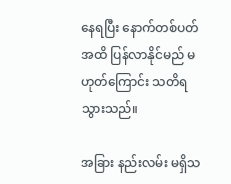နေရပြီး နောက်တစ်ပတ်အထိ ပြန်လာနိုင်မည် မဟုတ်ကြောင်း သတိရသွားသည်။

အခြား နည်းလမ်း မရှိသ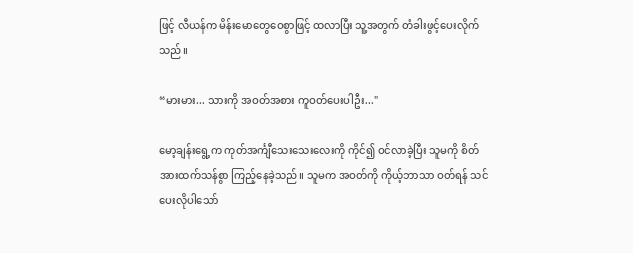ဖြင့် လီယန်က မိန်းမောတွေဝေစွာဖြင့် ထလာပြီး သူ့အတွက် တံခါးဖွင့်ပေးလိုက်သည်။

“မားမား... သားကို အဝတ်အစား ကူဝတ်ပေးပါဦး..."

မော့ချန်းရွေ့က ကုတ်အင်္ကျီသေးသေးလေးကို ကိုင်၍ ဝင်လာခဲ့ပြီး သူမကို စိတ်အားထက်သန်စွာ ကြည့်နေခဲ့သည်။ သူမက အဝတ်ကို ကိုယ့်ဘာသာ ဝတ်ရန် သင်ပေးလိုပါသော်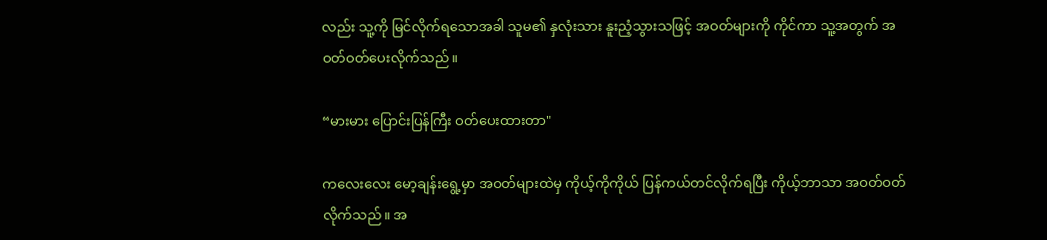လည်း သူ့ကို မြင်လိုက်ရသောအခါ သူမ၏ နှလုံးသား နူးညံ့သွားသဖြင့် အဝတ်များကို ကိုင်ကာ သူ့အတွက် အဝတ်ဝတ်ပေးလိုက်သည်။

“မားမား ပြောင်းပြန်ကြီး ဝတ်ပေးထားတာ"

ကလေးလေး မော့ချန်းရွေ့မှာ အဝတ်များထဲမှ ကိုယ့်ကိုကိုယ် ပြန်ကယ်တင်လိုက်ရပြီး ကိုယ့်ဘာသာ အဝတ်ဝတ်လိုက်သည်။ အ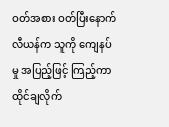ဝတ်အစား ဝတ်ပြီးနောက် လီယန်က သူကို ကျေနပ်မှု အပြည့်ဖြင့် ကြည့်ကာ ထိုင်ချလိုက်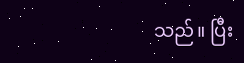သည်။ ပြီး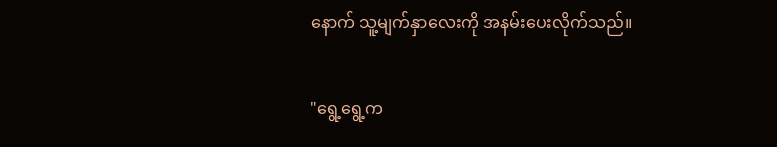နောက် သူ့မျက်နှာလေးကို အနမ်းပေးလိုက်သည်။

"ရွေ့ရွေ့က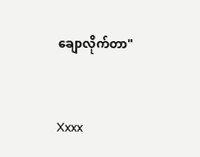ချောလိုက်တာ"


Xxxx